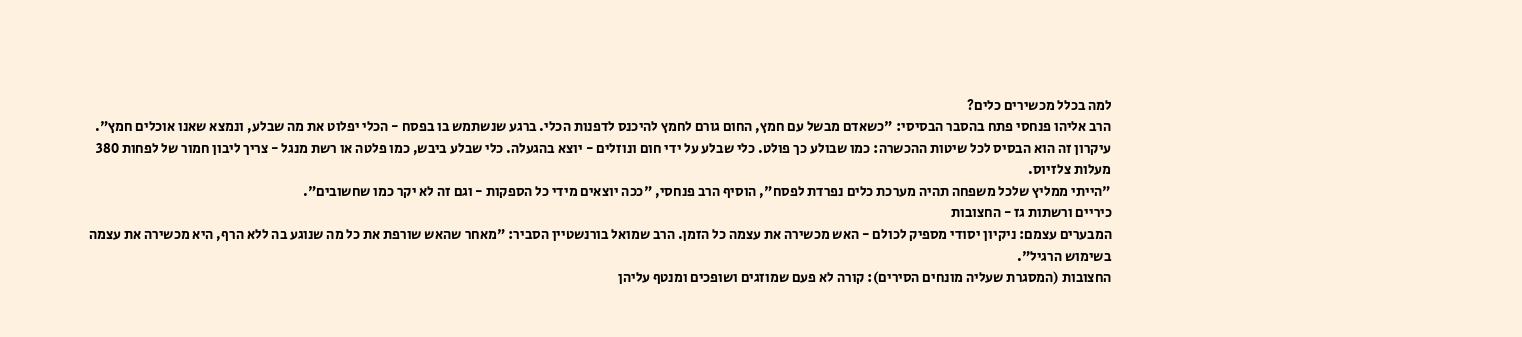למה בכלל מכשירים כלים?
הרב אליהו פנחסי פתח בהסבר הבסיסי: "כשאדם מבשל עם חמץ, החום גורם לחמץ להיכנס לדפנות הכלי. ברגע שנשתמש בו בפסח - הכלי יפלוט את מה שבלע, ונמצא שאנו אוכלים חמץ".
עיקרון זה הוא הבסיס לכל שיטות ההכשרה: כמו שבולע כך פולט. כלי שבלע על ידי חום ונוזלים - יוצא בהגעלה. כלי שבלע ביבש, כמו פלטה או רשת מנגל - צריך ליבון חמור של לפחות 380 מעלות צלזיוס.
"הייתי ממליץ שלכל משפחה תהיה מערכת כלים נפרדת לפסח", הוסיף הרב פנחסי, "ככה יוצאים מידי כל הספקות - וגם זה לא יקר כמו שחשובים".
כיריים ורשתות גז - החצובות
המבערים עצמם: ניקיון יסודי מספיק לכולם - האש מכשירה את עצמה כל הזמן. הרב שמואל בורנשטיין הסביר: "מאחר שהאש שורפת את כל מה שנוגע בה ללא הרף, היא מכשירה את עצמה בשימוש הרגיל".
החצובות (המסגרת שעליה מונחים הסירים): קורה לא פעם שמוזגים ושופכים ומנטף עליהן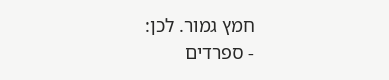חמץ גמור. לכן:
- ספרדים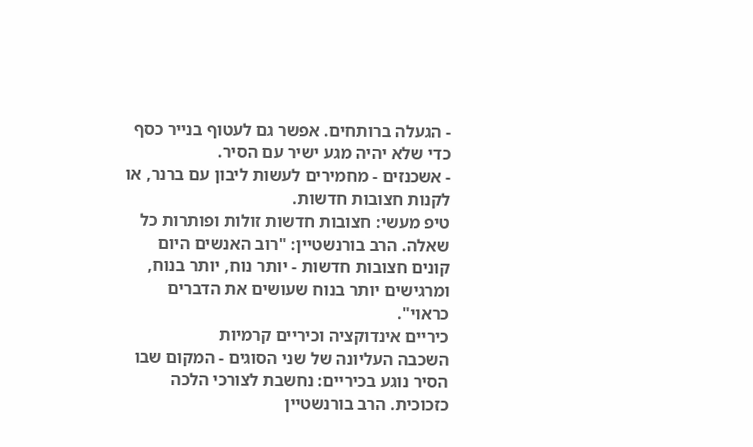- הגעלה ברותחים. אפשר גם לעטוף בנייר כסף כדי שלא יהיה מגע ישיר עם הסיר.
- אשכנזים - מחמירים לעשות ליבון עם ברנר, או לקנות חצובות חדשות.
טיפ מעשי: חצובות חדשות זולות ופותרות כל שאלה. הרב בורנשטיין: "רוב האנשים היום קונים חצובות חדשות - יותר נוח, יותר בנוח, ומרגישים יותר בנוח שעושים את הדברים כראוי".
כיריים אינדוקציה וכיריים קרמיות
השכבה העליונה של שני הסוגים - המקום שבו הסיר נוגע בכיריים: נחשבת לצורכי הלכה כזכוכית. הרב בורנשטיין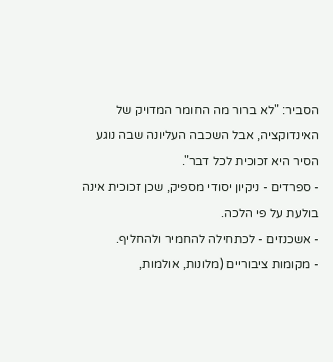הסביר: "לא ברור מה החומר המדויק של האינדוקציה, אבל השכבה העליונה שבה נוגע הסיר היא זכוכית לכל דבר".
- ספרדים - ניקיון יסודי מספיק, שכן זכוכית אינה בולעת על פי הלכה.
- אשכנזים - לכתחילה להחמיר ולהחליף.
- מקומות ציבוריים (מלונות, אולמות,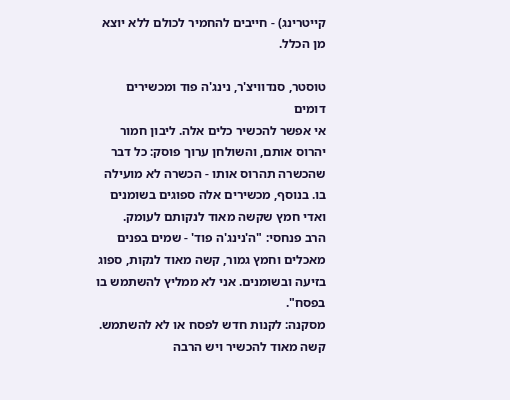קייטרינג) - חייבים להחמיר לכולם ללא יוצא מן הכלל.

טוסטר, סנדוויצ'ר, נינג'ה פוד ומכשירים דומים
אי אפשר להכשיר כלים אלה. ליבון חמור יהרוס אותם, והשולחן ערוך פוסק: כל דבר שהכשרה תהרוס אותו - הכשרה לא מועילה בו. בנוסף, מכשירים אלה ספוגים בשומנים ואדי חמץ שקשה מאוד לנקותם לעומק.
הרב פנחסי: "ה'נינג'ה פוד' - שמים בפנים מאכלים וחמץ גמור, קשה מאוד לנקות, ספוג בזיעה ובשומנים. אני לא ממליץ להשתמש בו בפסח".
מסקנה: לקנות חדש לפסח או לא להשתמש. קשה מאוד להכשיר ויש הרבה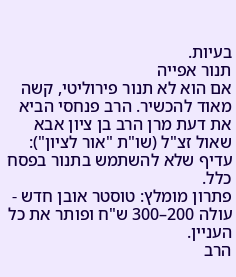בעיות.
תנור אפייה
אם הוא לא תנור פירוליטי, קשה מאוד להכשיר. הרב פנחסי הביא את דעת מרן הרב בן ציון אבא שאול זצ"ל (שו"ת "אור לציון"): עדיף שלא להשתמש בתנור בפסח כלל.
פתרון מומלץ: טוסטר אובן חדש - עולה 200–300 ש"ח ופותר את כל העניין.
הרב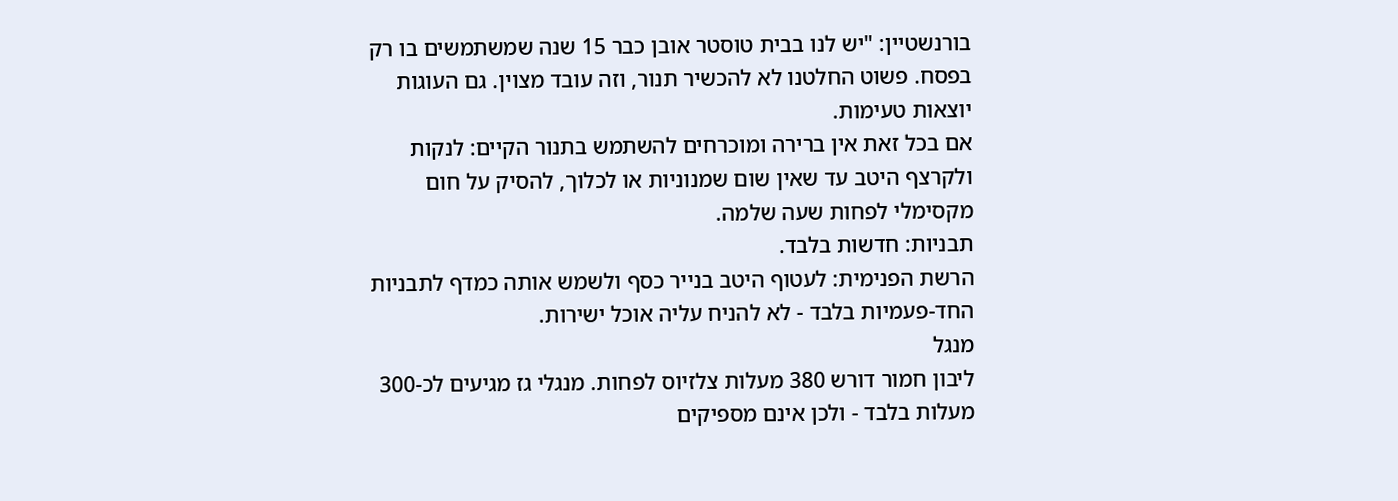בורנשטיין: "יש לנו בבית טוסטר אובן כבר 15 שנה שמשתמשים בו רק בפסח. פשוט החלטנו לא להכשיר תנור, וזה עובד מצוין. גם העוגות יוצאות טעימות.
אם בכל זאת אין ברירה ומוכרחים להשתמש בתנור הקיים: לנקות ולקרצף היטב עד שאין שום שמנוניות או לכלוך, להסיק על חום מקסימלי לפחות שעה שלמה.
תבניות: חדשות בלבד.
הרשת הפנימית: לעטוף היטב בנייר כסף ולשמש אותה כמדף לתבניות החד-פעמיות בלבד - לא להניח עליה אוכל ישירות.
מנגל
ליבון חמור דורש 380 מעלות צלזיוס לפחות. מנגלי גז מגיעים לכ-300 מעלות בלבד - ולכן אינם מספיקים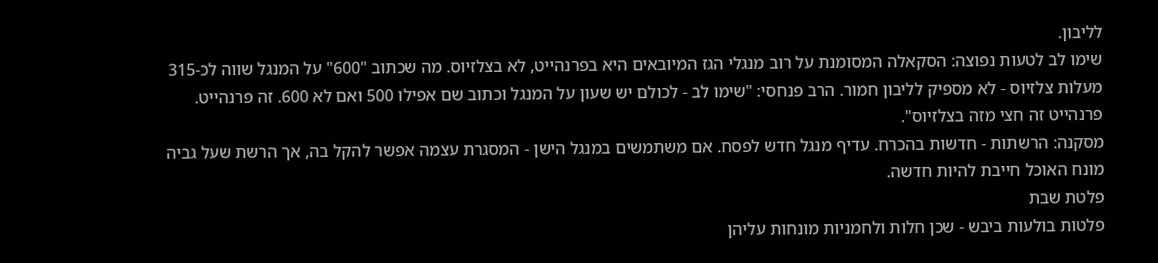לליבון.
שימו לב לטעות נפוצה: הסקאלה המסומנת על רוב מנגלי הגז המיובאים היא בפרנהייט, לא בצלזיוס. מה שכתוב "600" על המנגל שווה לכ-315 מעלות צלזיוס - לא מספיק לליבון חמור. הרב פנחסי: "שימו לב - לכולם יש שעון על המנגל וכתוב שם אפילו 500 ואם לא 600. זה פרנהייט. פרנהייט זה חצי מזה בצלזיוס".
מסקנה: הרשתות - חדשות בהכרח. עדיף מנגל חדש לפסח. אם משתמשים במנגל הישן - המסגרת עצמה אפשר להקל בה, אך הרשת שעל גביה מונח האוכל חייבת להיות חדשה.
פלטת שבת
פלטות בולעות ביבש - שכן חלות ולחמניות מונחות עליהן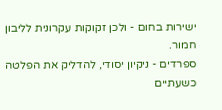ישירות בחום - ולכן זקוקות עקרונית לליבון חמור.
ספרדים - ניקיון יסודי, להדליק את הפלטה כשעתיים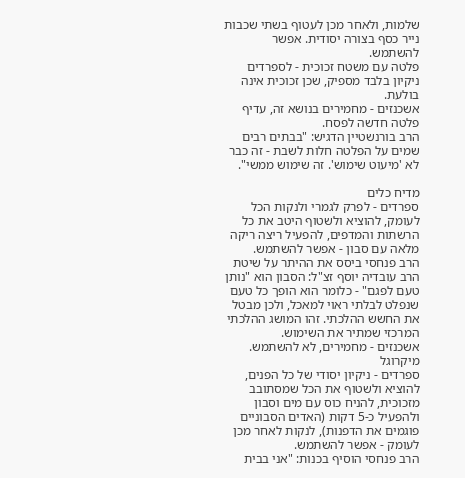שלמות, ולאחר מכן לעטוף בשתי שכבות נייר כסף בצורה יסודית. אפשר להשתמש.
פלטה עם משטח זכוכית - לספרדים ניקיון בלבד מספיק, שכן זכוכית אינה בולעת.
אשכנזים - מחמירים בנושא זה, עדיף פלטה חדשה לפסח.
הרב בורנשטיין הדגיש: "בבתים רבים שמים על הפלטה חלות לשבת - זה כבר לא 'מיעוט שימוש'. זה שימוש ממשי".

מדיח כלים
ספרדים - לפרק לגמרי ולנקות הכל לעומק, להוציא ולשטוף היטב את כל הרשתות והמדפים, להפעיל ריצה ריקה מלאה עם סבון - אפשר להשתמש.
הרב פנחסי ביסס את ההיתר על שיטת הרב עובדיה יוסף זצ"ל: הסבון הוא "נותן טעם לפגם" - כלומר הוא הופך כל טעם שנפלט לבלתי ראוי למאכל, ולכן מבטל את החשש ההלכתי. זהו המושג ההלכתי המרכזי שמתיר את השימוש.
אשכנזים - מחמירים, לא להשתמש.
מיקרוגל
ספרדים - ניקיון יסודי של כל הפנים, להוציא ולשטוף את הכל שמסתובב מזכוכית, להניח כוס עם מים וסבון ולהפעיל כ-5 דקות (האדים הסבוניים פוגמים את הדפנות), לנקות לאחר מכן לעומק - אפשר להשתמש.
הרב פנחסי הוסיף בכנות: "אני בבית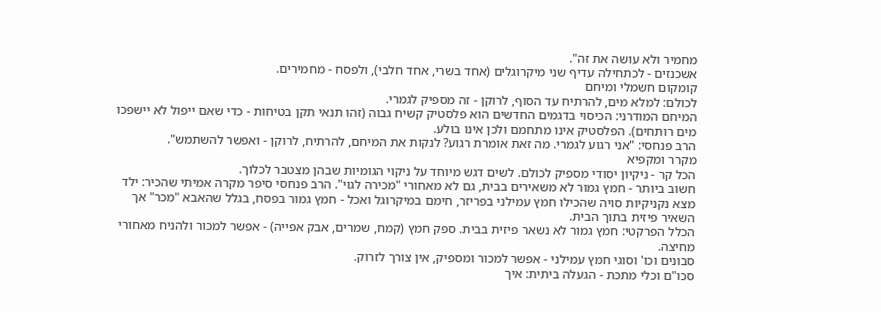מחמיר ולא עושה את זה".
אשכנזים - לכתחילה עדיף שני מיקרוגלים (אחד בשרי, אחד חלבי), ולפסח - מחמירים.
קומקום חשמלי ומיחם
לכולם: למלא מים, להרתיח עד הסוף, לרוקן - זה מספיק לגמרי.
המיחם המודרני: הכיסוי בדגמים החדשים הוא פלסטיק קשיח גבוה (זהו תנאי תקן בטיחות - כדי שאם ייפול לא יישפכו מים רותחים). הפלסטיק אינו מתחמם ולכן אינו בולע.
הרב פנחסי: "אני רגוע לגמרי. מה זאת אומרת רגוע? לנקות את המיחם, להרתיח, לרוקן - ואפשר להשתמש".
מקרר ומקפיא
הכל קר - ניקיון יסודי מספיק לכולם. לשים דגש מיוחד על ניקוי הגומיות שבהן מצטבר לכלוך.
חשוב ביותר - חמץ גמור לא משאירים בבית, גם לא מאחורי "מכירה לגוי". הרב פנחסי סיפר מקרה אמיתי שהכיר: ילד מצא נקניקיות סויה שהכילו חמץ עמילני בפריזר, חימם במיקרוגל ואכל - חמץ גמור בפסח, בגלל שהאבא "מכר" אך השאיר פיזית בתוך הבית.
הכלל הפרקטי: חמץ גמור לא נשאר פיזית בבית. ספק חמץ (קמח, שמרים, אבק אפייה) - אפשר למכור ולהניח מאחורי מחיצה.
סבונים וכו' וסוגי חמץ עמילני - אפשר למכור ומספיק, אין צורך לזרוק.
סכו"ם וכלי מתכת - הגעלה ביתית: איך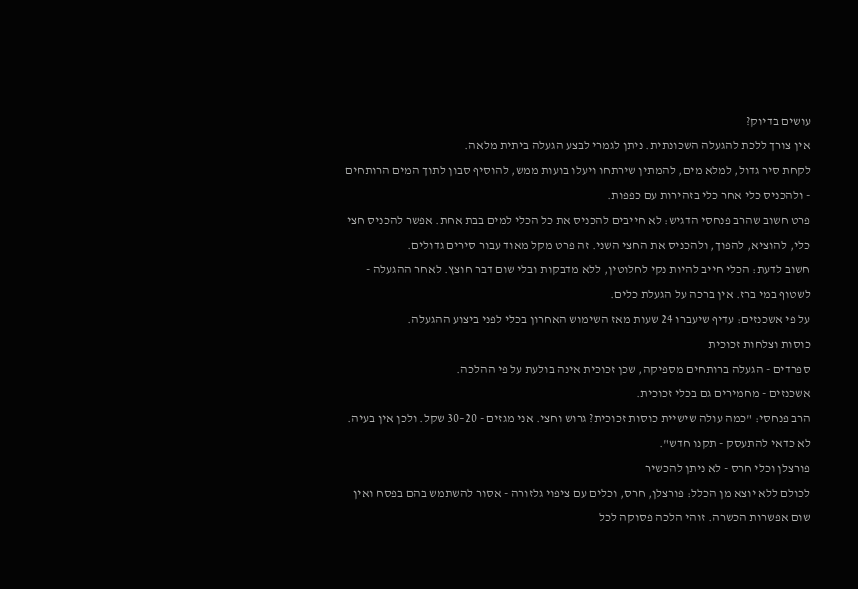עושים בדיוק?
אין צורך ללכת להגעלה השכונתית. ניתן לגמרי לבצע הגעלה ביתית מלאה.
לקחת סיר גדול, למלא מים, להמתין שירתחו ויעלו בועות ממש, להוסיף סבון לתוך המים הרותחים - ולהכניס כלי אחר כלי בזהירות עם כפפות.
פרט חשוב שהרב פנחסי הדגיש: לא חייבים להכניס את כל הכלי למים בבת אחת. אפשר להכניס חצי כלי, להוציא, להפוך, ולהכניס את החצי השני. זה פרט מקל מאוד עבור סירים גדולים.
חשוב לדעת: הכלי חייב להיות נקי לחלוטין, ללא מדבקות ובלי שום דבר חוצץ. לאחר ההגעלה - לשטוף במי ברז. אין ברכה על הגעלת כלים.
על פי אשכנזים: עדיף שיעברו 24 שעות מאז השימוש האחרון בכלי לפני ביצוע ההגעלה.
כוסות וצלחות זכוכית
ספרדים - הגעלה ברותחים מספיקה, שכן זכוכית אינה בולעת על פי ההלכה.
אשכנזים - מחמירים גם בכלי זכוכית.
הרב פנחסי: "כמה עולה שישיית כוסות זכוכית? גרוש וחצי. אני מגזים - 20–30 שקל. ולכן אין בעיה. לא כדאי להתעסק - תקנו חדש".
פורצלן וכלי חרס - לא ניתן להכשיר
לכולם ללא יוצא מן הכלל: פורצלן, חרס, וכלים עם ציפוי גלזורה - אסור להשתמש בהם בפסח ואין שום אפשרות הכשרה. זוהי הלכה פסוקה לכל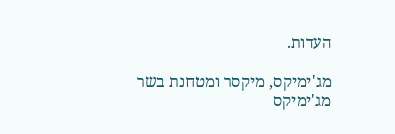העדות.

מג'ימיקס, מיקסר ומטחנת בשר
מג'ימיקס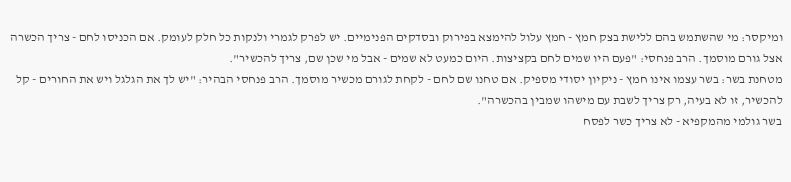ומיקסר: מי שהשתמש בהם ללישת בצק חמץ - חמץ עלול להימצא בפירוק ובסדקים הפנימיים. יש לפרק לגמרי ולנקות כל חלק לעומק. אם הכניסו לחם - צריך הכשרה אצל גורם מוסמך. הרב פנחסי: "פעם היו שמים לחם בקציצות. היום כמעט לא שמים - אבל מי שכן שם, צריך להכשיר".
מטחנת בשר: בשר עצמו אינו חמץ - ניקיון יסודי מספיק. אם טחנו שם לחם - לקחת לגורם מכשיר מוסמך. הרב פנחסי הבהיר: "יש לך את הגלגל ויש את החורים - קל להכשיר, זו לא בעיה, רק צריך לשבת עם מישהו שמבין בהכשרה".
בשר גולמי מהמקפיא - לא צריך כשר לפסח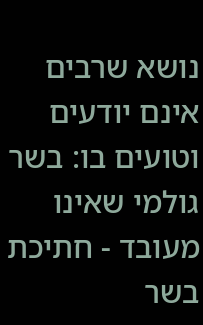נושא שרבים אינם יודעים וטועים בו: בשר גולמי שאינו מעובד - חתיכת בשר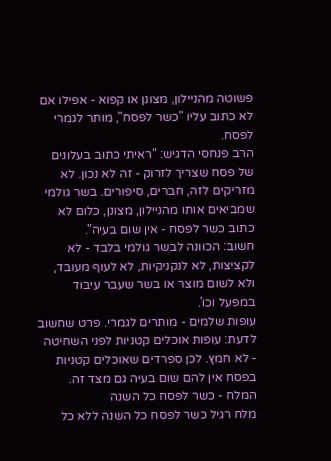פשוטה מהניילון, מצונן או קפוא - אפילו אם לא כתוב עליו "כשר לפסח", מותר לגמרי לפסח.
הרב פנחסי הדגיש: "ראיתי כתוב בעלונים של פסח שצריך לזרוק - זה לא נכון. לא מזריקים לזה, חברים, סיפורים. בשר גולמי שמביאים אותו מהניילון, מצונן, כלום לא כתוב כשר לפסח - אין שום בעיה".
חשוב: הכוונה לבשר גולמי בלבד - לא לקציצות, לא לנקניקיות, לא לעוף מעובד, ולא לשום מוצר או בשר שעבר עיבוד במפעל וכו'.
עופות שלמים - מותרים לגמרי. פרט שחשוב לדעת: עופות אוכלים קטניות לפני השחיטה - לא חמץ. לכן ספרדים שאוכלים קטניות בפסח אין להם שום בעיה גם מצד זה.
המלח - כשר לפסח כל השנה
מלח רגיל כשר לפסח כל השנה ללא כל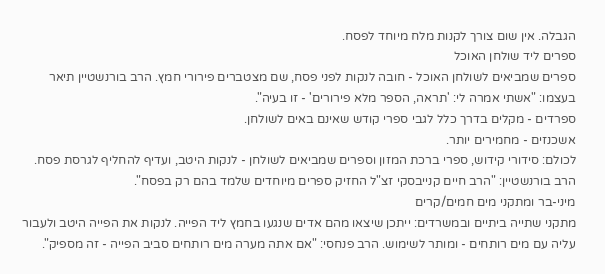הגבלה. אין שום צורך לקנות מלח מיוחד לפסח.
ספרים ליד שולחן האוכל
ספרים שמביאים לשולחן האוכל - חובה לנקות לפני פסח, שם מצטברים פירורי חמץ. הרב בורנשטיין תיאר בעצמו: "אשתי אמרה לי: 'תראה, הספר מלא פירורים' - זו בעיה".
ספרדים - מקלים בדרך כלל לגבי ספרי קודש שאינם באים לשולחן.
אשכנזים - מחמירים יותר.
לכולם: סידורי קידוש, ספרי ברכת המזון וספרים שמביאים לשולחן - לנקות היטב, ועדיף להחליף לגרסת פסח.
הרב בורנשטיין: "הרב חיים קנייבסקי זצ"ל החזיק ספרים מיוחדים שלמד בהם רק בפסח".
מיני-בר ומתקני מים חמים/קרים
מתקני שתייה ביתיים ובמשרדים: ייתכן שיצאו מהם אדים שנגעו בחמץ ליד הפייה. לנקות את הפייה היטב ולעבור עליה עם מים רותחים - ומותר לשימוש. הרב פנחסי: "אם אתה מערה מים רותחים סביב הפייה - זה מספיק".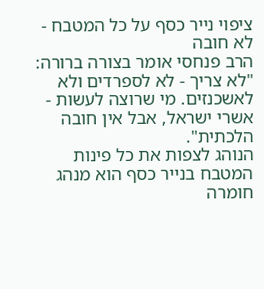ציפוי נייר כסף על כל המטבח - לא חובה
הרב פנחסי אומר בצורה ברורה: "לא צריך - לא לספרדים ולא לאשכנזים. מי שרוצה לעשות - אשרי ישראל, אבל אין חובה הלכתית".
הנוהג לצפות את כל פינות המטבח בנייר כסף הוא מנהג חומרה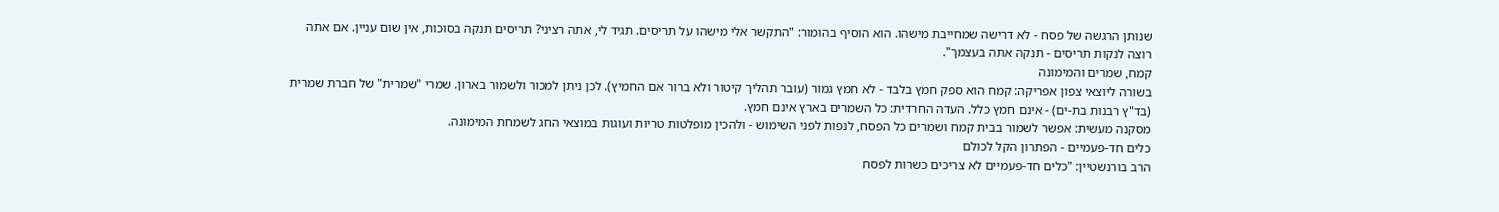שנותן הרגשה של פסח - לא דרישה שמחייבת מישהו. הוא הוסיף בהומור: "התקשר אלי מישהו על תריסים. תגיד לי, אתה רציני? תריסים תנקה בסוכות, אין שום עניין. אם אתה רוצה לנקות תריסים - תנקה אתה בעצמך".
קמח, שמרים והמימונה
בשורה ליוצאי צפון אפריקה: קמח הוא ספק חמץ בלבד - לא חמץ גמור (עובר תהליך קיטור ולא ברור אם החמיץ). לכן ניתן למכור ולשמור בארון. שמרי "שמרית" של חברת שמרית (בד"ץ רבנות בת-ים) - אינם חמץ כלל. העדה החרדית: כל השמרים בארץ אינם חמץ.
מסקנה מעשית: אפשר לשמור בבית קמח ושמרים כל הפסח, לנפות לפני השימוש - ולהכין מופלטות טריות ועוגות במוצאי החג לשמחת המימונה.
כלים חד-פעמיים - הפתרון הקל לכולם
הרב בורנשטיין: "כלים חד-פעמיים לא צריכים כשרות לפסח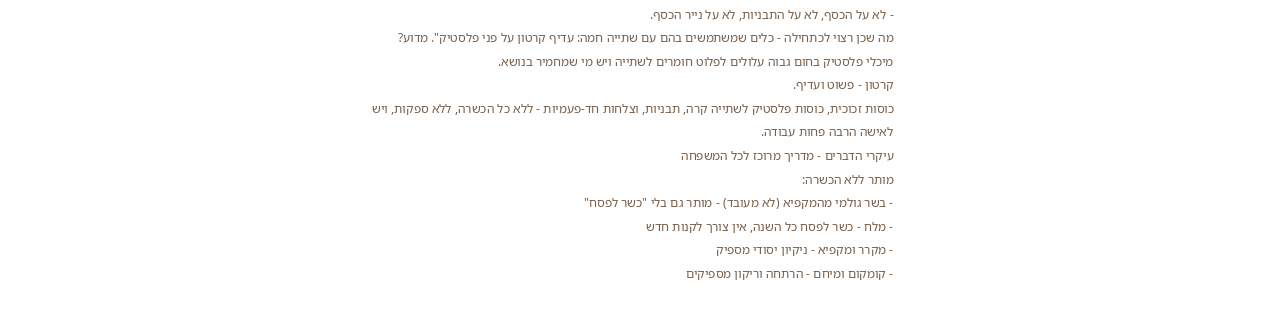- לא על הכסף, לא על התבניות, לא על נייר הכסף.
מה שכן רצוי לכתחילה - כלים שמשתמשים בהם עם שתייה חמה: עדיף קרטון על פני פלסטיק". מדוע? מיכלי פלסטיק בחום גבוה עלולים לפלוט חומרים לשתייה ויש מי שמחמיר בנושא.
קרטון - פשוט ועדיף.
כוסות זכוכית, כוסות פלסטיק לשתייה קרה, תבניות, וצלחות חד-פעמיות - ללא כל הכשרה, ללא ספקות, ויש לאישה הרבה פחות עבודה.
עיקרי הדברים - מדריך מרוכז לכל המשפחה
מותר ללא הכשרה:
- בשר גולמי מהמקפיא (לא מעובד) - מותר גם בלי "כשר לפסח"
- מלח - כשר לפסח כל השנה, אין צורך לקנות חדש
- מקרר ומקפיא - ניקיון יסודי מספיק
- קומקום ומיחם - הרתחה וריקון מספיקים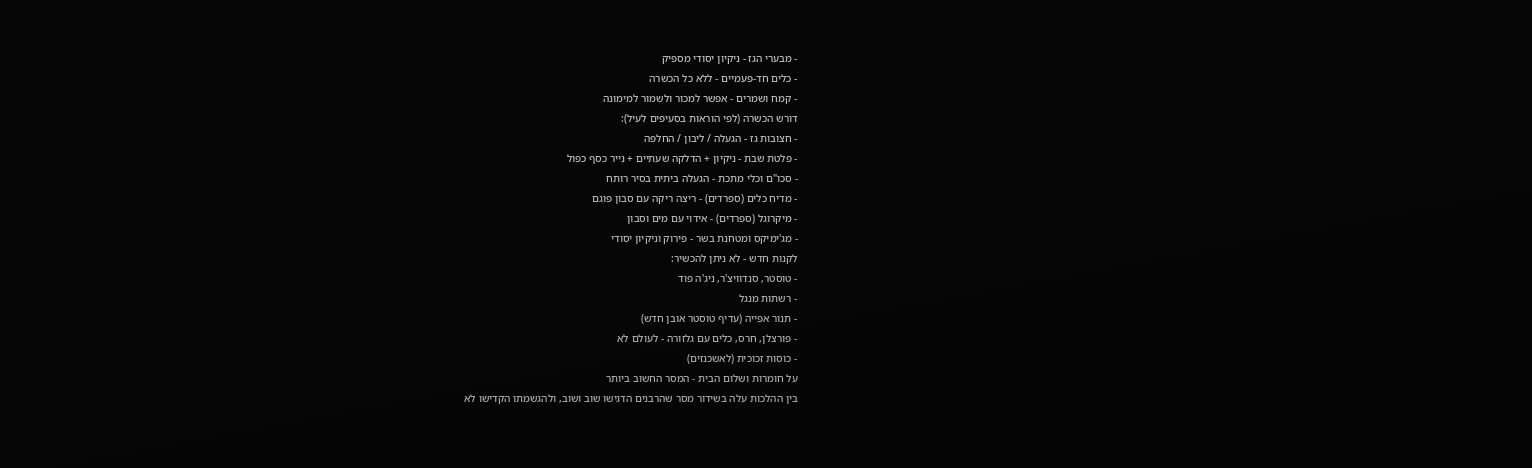- מבערי הגז - ניקיון יסודי מספיק
- כלים חד-פעמיים - ללא כל הכשרה
- קמח ושמרים - אפשר למכור ולשמור למימונה
דורש הכשרה (לפי הוראות בסעיפים לעיל):
- חצובות גז - הגעלה / ליבון / החלפה
- פלטת שבת - ניקיון + הדלקה שעתיים + נייר כסף כפול
- סכו"ם וכלי מתכת - הגעלה ביתית בסיר רותח
- מדיח כלים (ספרדים) - ריצה ריקה עם סבון פוגם
- מיקרוגל (ספרדים) - אידוי עם מים וסבון
- מג'ימיקס ומטחנת בשר - פירוק וניקיון יסודי
לקנות חדש - לא ניתן להכשיר:
- טוסטר, סנדוויצ'ר, ניג'ה פוד
- רשתות מנגל
- תנור אפייה (עדיף טוסטר אובן חדש)
- פורצלן, חרס, כלים עם גלזורה - לעולם לא
- כוסות זכוכית (לאשכנזים)
על חומרות ושלום הבית - המסר החשוב ביותר
בין ההלכות עלה בשידור מסר שהרבנים הדגישו שוב ושוב, ולהגשמתו הקדישו לא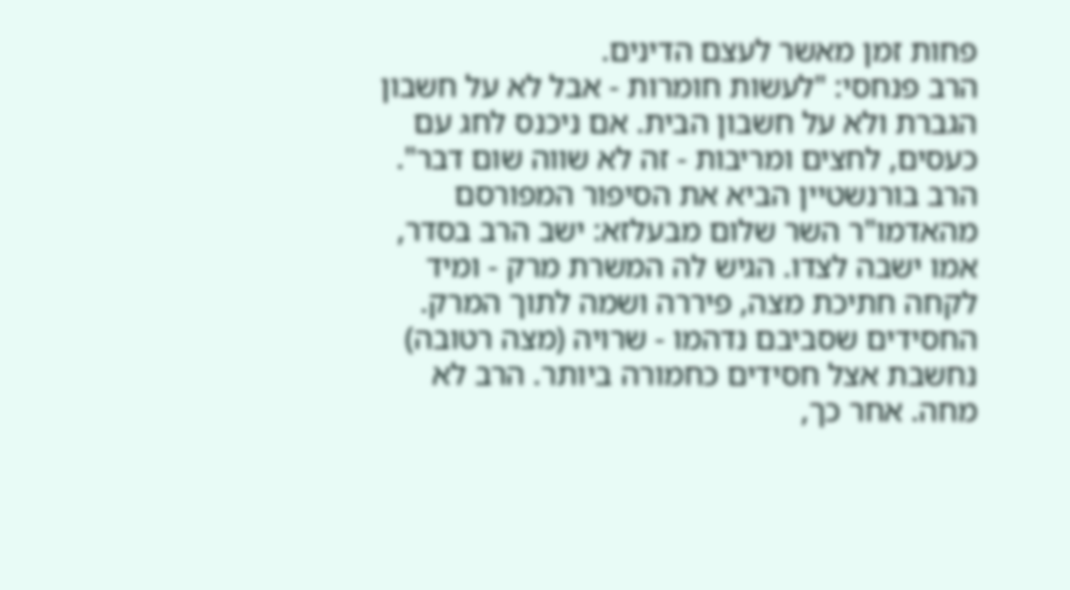פחות זמן מאשר לעצם הדינים.
הרב פנחסי: "לעשות חומרות - אבל לא על חשבון הגברת ולא על חשבון הבית. אם ניכנס לחג עם כעסים, לחצים ומריבות - זה לא שווה שום דבר".
הרב בורנשטיין הביא את הסיפור המפורסם מהאדמו"ר השר שלום מבעלזא: ישב הרב בסדר, אמו ישבה לצדו. הגיש לה המשרת מרק - ומיד לקחה חתיכת מצה, פיררה ושמה לתוך המרק. החסידים שסביבם נדהמו - שרויה (מצה רטובה) נחשבת אצל חסידים כחמורה ביותר. הרב לא מחה. אחר כך,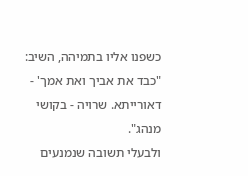כשפנו אליו בתמיהה, השיב: "כבד את אביך ואת אמך' - דאורייתא. שרויה - בקושי מנהג".
ולבעלי תשובה שנמנעים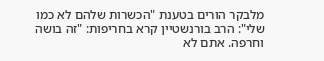מלבקר הורים בטענת "הכשרות שלהם לא כמו שלי": הרב בורנשטיין קרא בחריפות: "זה בושה וחרפה. אתם לא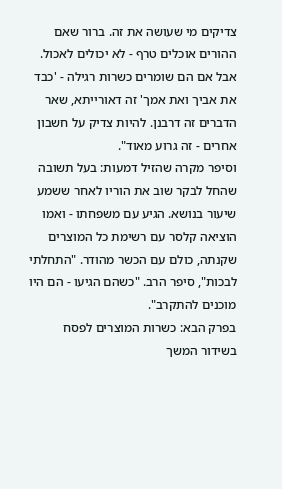צדיקים מי שעושה את זה. ברור שאם ההורים אוכלים טרף - לא יכולים לאכול. אבל אם הם שומרים כשרות רגילה - 'כבד את אביך ואת אמך' זה דאורייתא, שאר הדברים זה דרבנן. להיות צדיק על חשבון אחרים - זה גרוע מאוד".
וסיפר מקרה שהזיל דמעות: בעל תשובה שהחל לבקר שוב את הוריו לאחר ששמע שיעור בנושא. הגיע עם משפחתו - ואמו הוציאה קלסר עם רשימת כל המוצרים שקנתה, כולם עם הכשר מהודר. "התחלתי לבכות", סיפר הרב. "כשהם הגיעו - הם היו מוכנים להתקרב".
בפרק הבא: כשרות המוצרים לפסח
בשידור המשך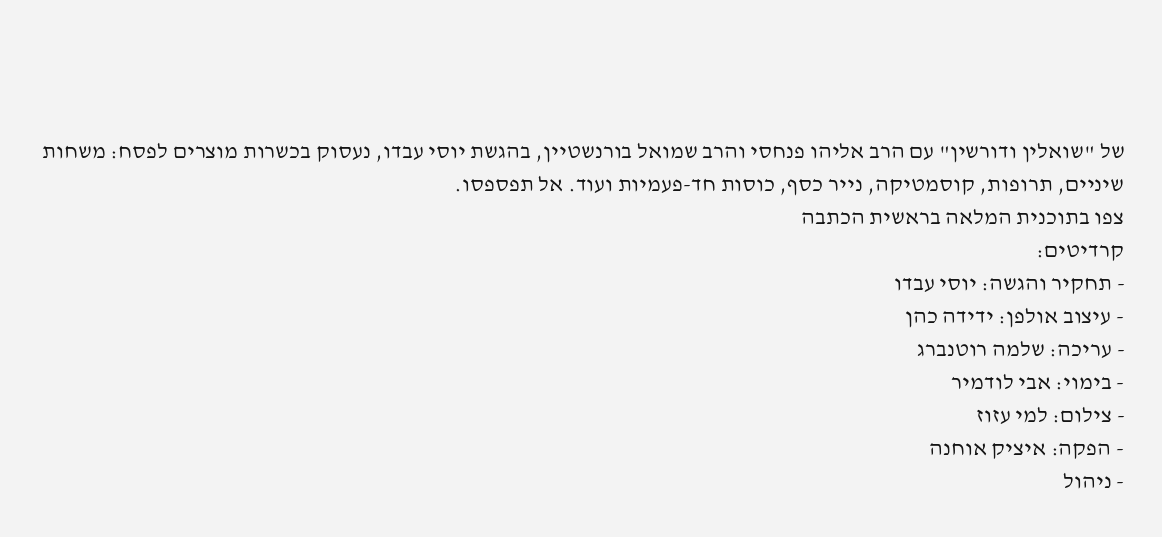של "שואלין ודורשין" עם הרב אליהו פנחסי והרב שמואל בורנשטיין, בהגשת יוסי עבדו, נעסוק בכשרות מוצרים לפסח: משחות שיניים, תרופות, קוסמטיקה, נייר כסף, כוסות חד-פעמיות ועוד. אל תפספסו.
צפו בתוכנית המלאה בראשית הכתבה
קרדיטים:
- תחקיר והגשה: יוסי עבדו
- עיצוב אולפן: ידידה כהן
- עריכה: שלמה רוטנברג
- בימוי: אבי לודמיר
- צילום: למי עזוז
- הפקה: איציק אוחנה
- ניהול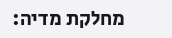מחלקת מדיה: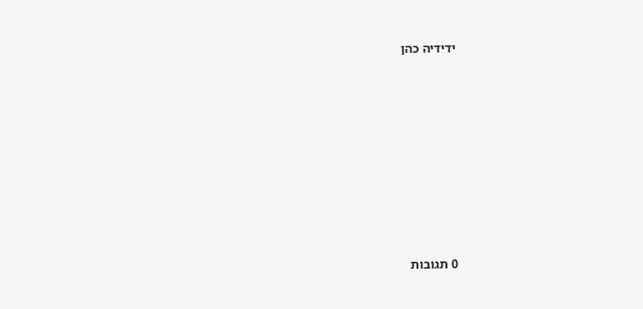ידידיה כהן








0 תגובות